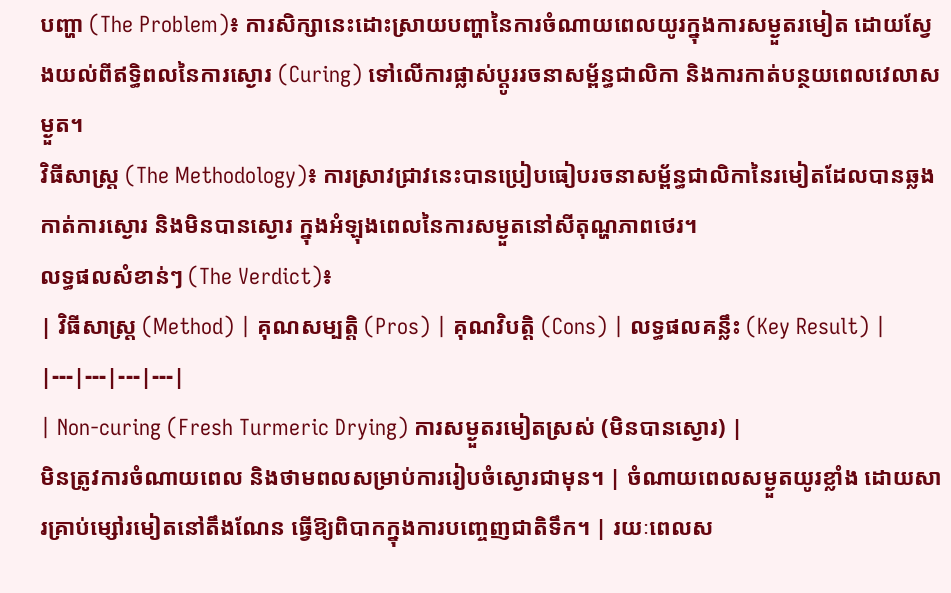បញ្ហា (The Problem)៖ ការសិក្សានេះដោះស្រាយបញ្ហានៃការចំណាយពេលយូរក្នុងការសម្ងួតរមៀត ដោយស្វែងយល់ពីឥទ្ធិពលនៃការស្ងោរ (Curing) ទៅលើការផ្លាស់ប្តូររចនាសម្ព័ន្ធជាលិកា និងការកាត់បន្ថយពេលវេលាសម្ងួត។
វិធីសាស្ត្រ (The Methodology)៖ ការស្រាវជ្រាវនេះបានប្រៀបធៀបរចនាសម្ព័ន្ធជាលិកានៃរមៀតដែលបានឆ្លងកាត់ការស្ងោរ និងមិនបានស្ងោរ ក្នុងអំឡុងពេលនៃការសម្ងួតនៅសីតុណ្ហភាពថេរ។
លទ្ធផលសំខាន់ៗ (The Verdict)៖
| វិធីសាស្ត្រ (Method) | គុណសម្បត្តិ (Pros) | គុណវិបត្តិ (Cons) | លទ្ធផលគន្លឹះ (Key Result) |
|---|---|---|---|
| Non-curing (Fresh Turmeric Drying) ការសម្ងួតរមៀតស្រស់ (មិនបានស្ងោរ) |
មិនត្រូវការចំណាយពេល និងថាមពលសម្រាប់ការរៀបចំស្ងោរជាមុន។ | ចំណាយពេលសម្ងួតយូរខ្លាំង ដោយសារគ្រាប់ម្សៅរមៀតនៅតឹងណែន ធ្វើឱ្យពិបាកក្នុងការបញ្ចេញជាតិទឹក។ | រយៈពេលស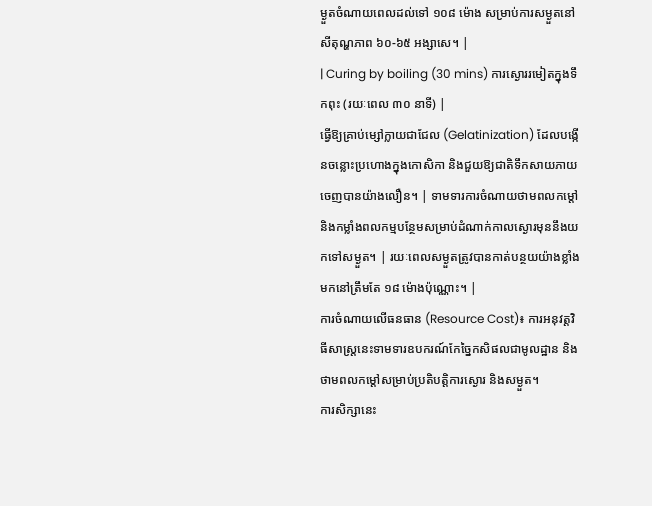ម្ងួតចំណាយពេលដល់ទៅ ១០៨ ម៉ោង សម្រាប់ការសម្ងួតនៅសីតុណ្ហភាព ៦០-៦៥ អង្សាសេ។ |
| Curing by boiling (30 mins) ការស្ងោររមៀតក្នុងទឹកពុះ (រយៈពេល ៣០ នាទី) |
ធ្វើឱ្យគ្រាប់ម្សៅក្លាយជាជែល (Gelatinization) ដែលបង្កើនចន្លោះប្រហោងក្នុងកោសិកា និងជួយឱ្យជាតិទឹកសាយភាយចេញបានយ៉ាងលឿន។ | ទាមទារការចំណាយថាមពលកម្ដៅ និងកម្លាំងពលកម្មបន្ថែមសម្រាប់ដំណាក់កាលស្ងោរមុននឹងយកទៅសម្ងួត។ | រយៈពេលសម្ងួតត្រូវបានកាត់បន្ថយយ៉ាងខ្លាំង មកនៅត្រឹមតែ ១៨ ម៉ោងប៉ុណ្ណោះ។ |
ការចំណាយលើធនធាន (Resource Cost)៖ ការអនុវត្តវិធីសាស្រ្តនេះទាមទារឧបករណ៍កែច្នៃកសិផលជាមូលដ្ឋាន និងថាមពលកម្ដៅសម្រាប់ប្រតិបត្តិការស្ងោរ និងសម្ងួត។
ការសិក្សានេះ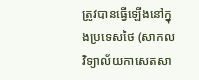ត្រូវបានធ្វើឡើងនៅក្នុងប្រទេសថៃ (សាកលវិទ្យាល័យកាសេតសា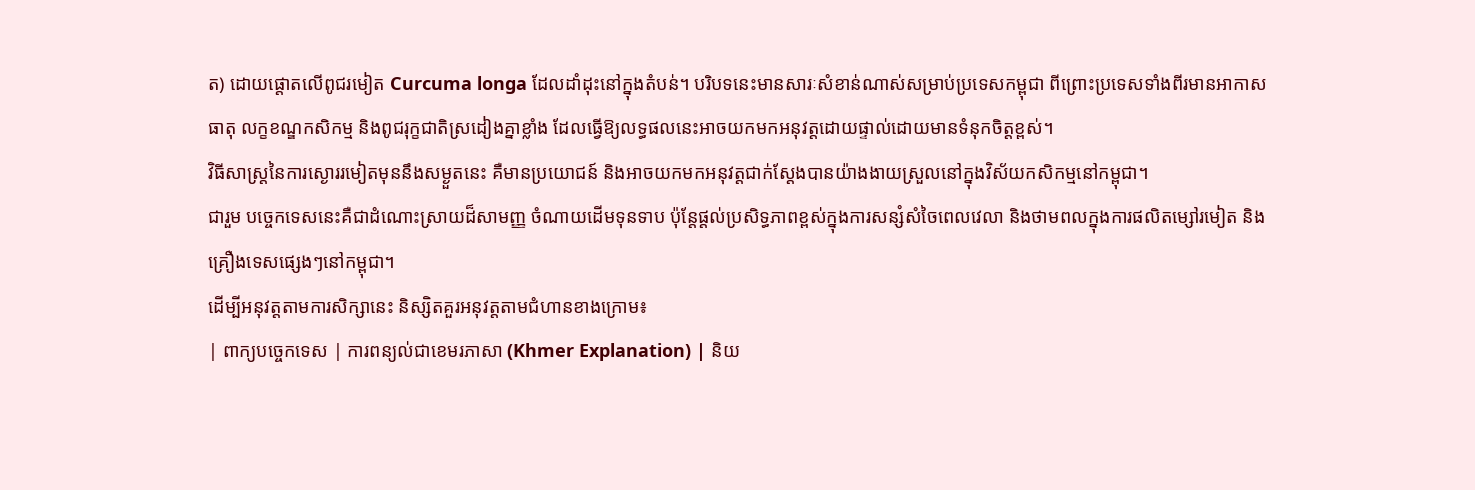ត) ដោយផ្តោតលើពូជរមៀត Curcuma longa ដែលដាំដុះនៅក្នុងតំបន់។ បរិបទនេះមានសារៈសំខាន់ណាស់សម្រាប់ប្រទេសកម្ពុជា ពីព្រោះប្រទេសទាំងពីរមានអាកាសធាតុ លក្ខខណ្ឌកសិកម្ម និងពូជរុក្ខជាតិស្រដៀងគ្នាខ្លាំង ដែលធ្វើឱ្យលទ្ធផលនេះអាចយកមកអនុវត្តដោយផ្ទាល់ដោយមានទំនុកចិត្តខ្ពស់។
វិធីសាស្ត្រនៃការស្ងោររមៀតមុននឹងសម្ងួតនេះ គឺមានប្រយោជន៍ និងអាចយកមកអនុវត្តជាក់ស្តែងបានយ៉ាងងាយស្រួលនៅក្នុងវិស័យកសិកម្មនៅកម្ពុជា។
ជារួម បច្ចេកទេសនេះគឺជាដំណោះស្រាយដ៏សាមញ្ញ ចំណាយដើមទុនទាប ប៉ុន្តែផ្តល់ប្រសិទ្ធភាពខ្ពស់ក្នុងការសន្សំសំចៃពេលវេលា និងថាមពលក្នុងការផលិតម្សៅរមៀត និងគ្រឿងទេសផ្សេងៗនៅកម្ពុជា។
ដើម្បីអនុវត្តតាមការសិក្សានេះ និស្សិតគួរអនុវត្តតាមជំហានខាងក្រោម៖
| ពាក្យបច្ចេកទេស | ការពន្យល់ជាខេមរភាសា (Khmer Explanation) | និយ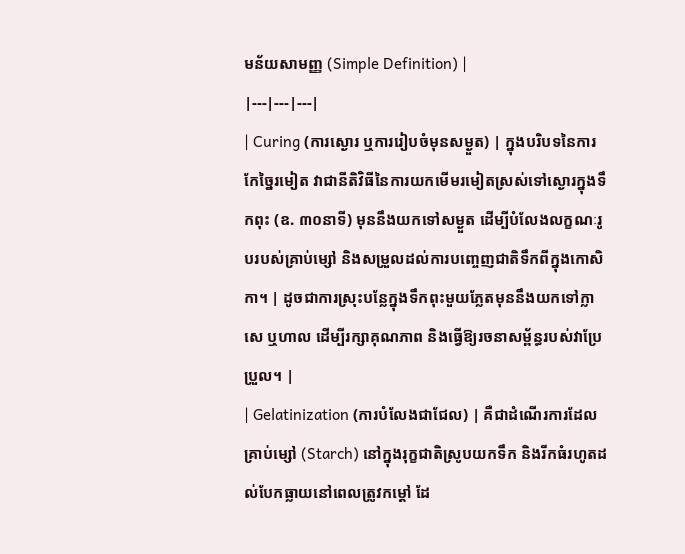មន័យសាមញ្ញ (Simple Definition) |
|---|---|---|
| Curing (ការស្ងោរ ឬការរៀបចំមុនសម្ងួត) | ក្នុងបរិបទនៃការកែច្នៃរមៀត វាជានីតិវិធីនៃការយកមើមរមៀតស្រស់ទៅស្ងោរក្នុងទឹកពុះ (ឧ. ៣០នាទី) មុននឹងយកទៅសម្ងួត ដើម្បីបំលែងលក្ខណៈរូបរបស់គ្រាប់ម្សៅ និងសម្រួលដល់ការបញ្ចេញជាតិទឹកពីក្នុងកោសិកា។ | ដូចជាការស្រុះបន្លែក្នុងទឹកពុះមួយភ្លែតមុននឹងយកទៅក្លាសេ ឬហាល ដើម្បីរក្សាគុណភាព និងធ្វើឱ្យរចនាសម្ព័ន្ធរបស់វាប្រែប្រួល។ |
| Gelatinization (ការបំលែងជាជែល) | គឺជាដំណើរការដែលគ្រាប់ម្សៅ (Starch) នៅក្នុងរុក្ខជាតិស្រូបយកទឹក និងរីកធំរហូតដល់បែកធ្លាយនៅពេលត្រូវកម្ដៅ ដែ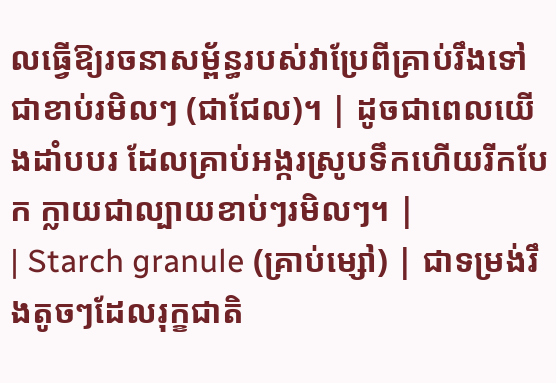លធ្វើឱ្យរចនាសម្ព័ន្ធរបស់វាប្រែពីគ្រាប់រឹងទៅជាខាប់រមិលៗ (ជាជែល)។ | ដូចជាពេលយើងដាំបបរ ដែលគ្រាប់អង្ករស្រូបទឹកហើយរីកបែក ក្លាយជាល្បាយខាប់ៗរមិលៗ។ |
| Starch granule (គ្រាប់ម្សៅ) | ជាទម្រង់រឹងតូចៗដែលរុក្ខជាតិ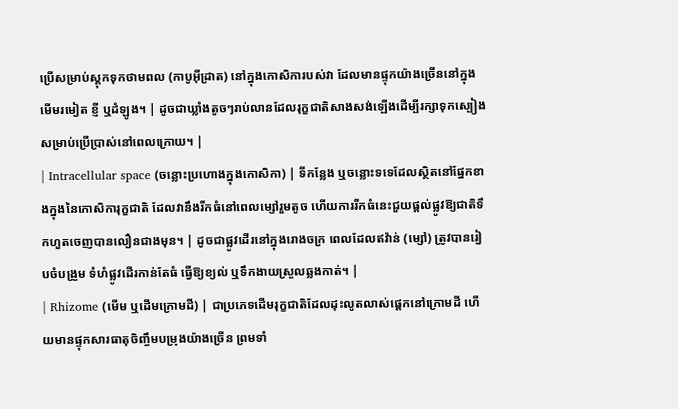ប្រើសម្រាប់ស្តុកទុកថាមពល (កាបូអ៊ីដ្រាត) នៅក្នុងកោសិការបស់វា ដែលមានផ្ទុកយ៉ាងច្រើននៅក្នុងមើមរមៀត ខ្ញី ឬដំឡូង។ | ដូចជាឃ្លាំងតូចៗរាប់លានដែលរុក្ខជាតិសាងសង់ឡើងដើម្បីរក្សាទុកស្បៀងសម្រាប់ប្រើប្រាស់នៅពេលក្រោយ។ |
| Intracellular space (ចន្លោះប្រហោងក្នុងកោសិកា) | ទីកន្លែង ឬចន្លោះទទេដែលស្ថិតនៅផ្នែកខាងក្នុងនៃកោសិការុក្ខជាតិ ដែលវានឹងរីកធំនៅពេលម្សៅរួមតូច ហើយការរីកធំនេះជួយផ្តល់ផ្លូវឱ្យជាតិទឹកហួតចេញបានលឿនជាងមុន។ | ដូចជាផ្លូវដើរនៅក្នុងរោងចក្រ ពេលដែលឥវ៉ាន់ (ម្សៅ) ត្រូវបានរៀបចំបង្រួម ទំហំផ្លូវដើរកាន់តែធំ ធ្វើឱ្យខ្យល់ ឬទឹកងាយស្រួលឆ្លងកាត់។ |
| Rhizome (មើម ឬដើមក្រោមដី) | ជាប្រភេទដើមរុក្ខជាតិដែលដុះលូតលាស់ផ្ដេកនៅក្រោមដី ហើយមានផ្ទុកសារធាតុចិញ្ចឹមបម្រុងយ៉ាងច្រើន ព្រមទាំ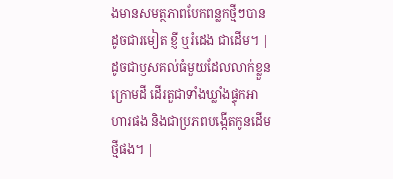ងមានសមត្ថភាពបែកពន្លកថ្មីៗបាន ដូចជារមៀត ខ្ញី ឬរំដេង ជាដើម។ | ដូចជាឫសគល់ធំមួយដែលលាក់ខ្លួនក្រោមដី ដើរតួជាទាំងឃ្លាំងផ្ទុកអាហារផង និងជាប្រភពបង្កើតកូនដើមថ្មីផង។ |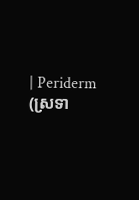| Periderm (ស្រទា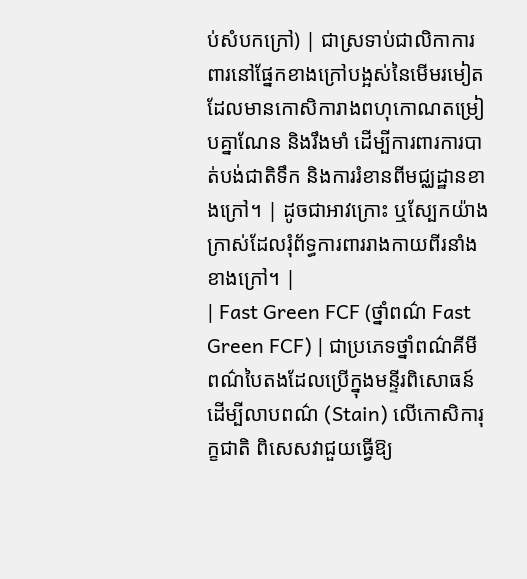ប់សំបកក្រៅ) | ជាស្រទាប់ជាលិកាការពារនៅផ្នែកខាងក្រៅបង្អស់នៃមើមរមៀត ដែលមានកោសិការាងពហុកោណតម្រៀបគ្នាណែន និងរឹងមាំ ដើម្បីការពារការបាត់បង់ជាតិទឹក និងការរំខានពីមជ្ឈដ្ឋានខាងក្រៅ។ | ដូចជាអាវក្រោះ ឬស្បែកយ៉ាងក្រាស់ដែលរុំព័ទ្ធការពាររាងកាយពីរនាំងខាងក្រៅ។ |
| Fast Green FCF (ថ្នាំពណ៌ Fast Green FCF) | ជាប្រភេទថ្នាំពណ៌គីមីពណ៌បៃតងដែលប្រើក្នុងមន្ទីរពិសោធន៍ដើម្បីលាបពណ៌ (Stain) លើកោសិការុក្ខជាតិ ពិសេសវាជួយធ្វើឱ្យ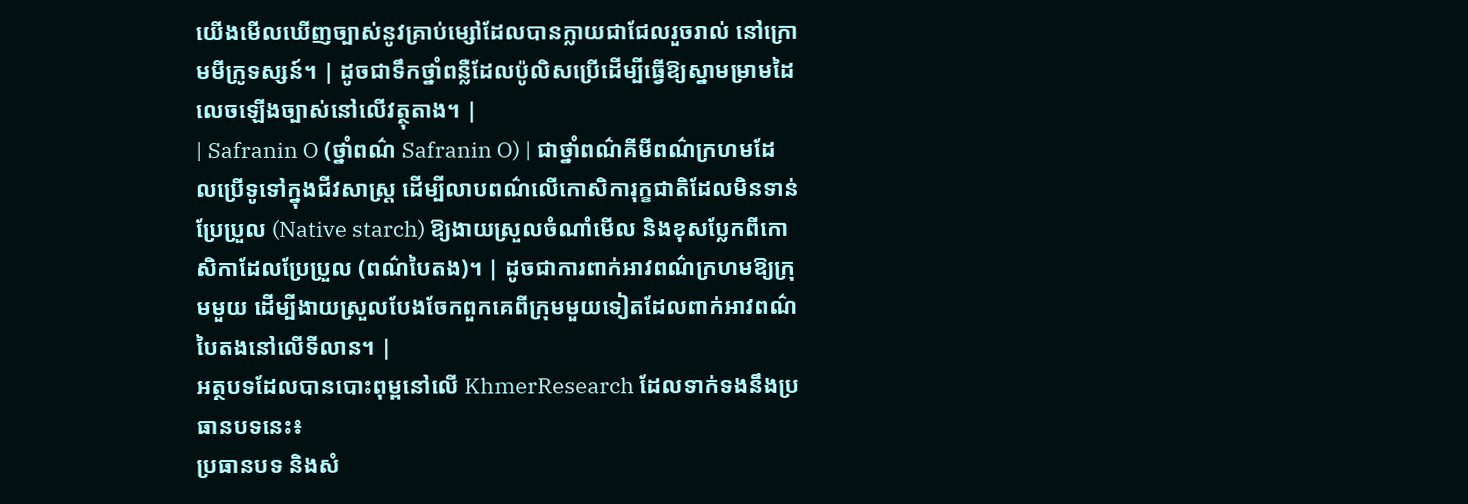យើងមើលឃើញច្បាស់នូវគ្រាប់ម្សៅដែលបានក្លាយជាជែលរួចរាល់ នៅក្រោមមីក្រូទស្សន៍។ | ដូចជាទឹកថ្នាំពន្លឺដែលប៉ូលិសប្រើដើម្បីធ្វើឱ្យស្នាមម្រាមដៃលេចឡើងច្បាស់នៅលើវត្ថុតាង។ |
| Safranin O (ថ្នាំពណ៌ Safranin O) | ជាថ្នាំពណ៌គីមីពណ៌ក្រហមដែលប្រើទូទៅក្នុងជីវសាស្ត្រ ដើម្បីលាបពណ៌លើកោសិការុក្ខជាតិដែលមិនទាន់ប្រែប្រួល (Native starch) ឱ្យងាយស្រួលចំណាំមើល និងខុសប្លែកពីកោសិកាដែលប្រែប្រួល (ពណ៌បៃតង)។ | ដូចជាការពាក់អាវពណ៌ក្រហមឱ្យក្រុមមួយ ដើម្បីងាយស្រួលបែងចែកពួកគេពីក្រុមមួយទៀតដែលពាក់អាវពណ៌បៃតងនៅលើទីលាន។ |
អត្ថបទដែលបានបោះពុម្ពនៅលើ KhmerResearch ដែលទាក់ទងនឹងប្រធានបទនេះ៖
ប្រធានបទ និងសំ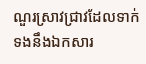ណួរស្រាវជ្រាវដែលទាក់ទងនឹងឯកសារ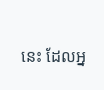នេះ ដែលអ្ន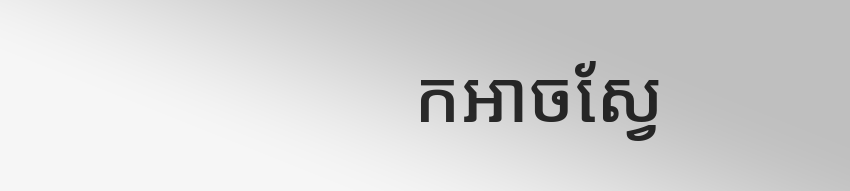កអាចស្វែ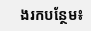ងរកបន្ថែម៖